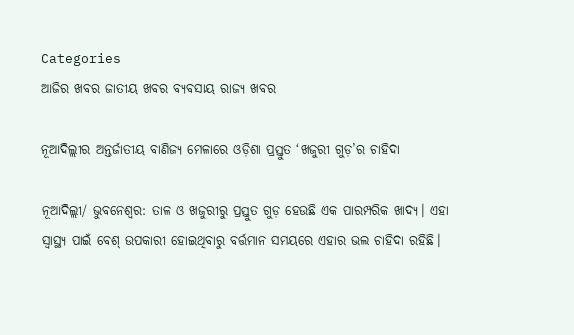Categories
ଆଜିର ଖବର ଜାତୀୟ ଖବର ବ୍ୟବସାୟ ରାଜ୍ୟ ଖବର

ନୂଆଦିଲ୍ଲୀର ଅନ୍ତର୍ଜାତୀୟ ବାଣିଜ୍ୟ ମେଳାରେ ଓଡ଼ିଶା ପ୍ରସ୍ତୁତ ‘ଖଜୁରୀ ଗୁଡ଼’ର ଚାହିଦା

ନୂଆଦିଲ୍ଲୀ/ ଭୁବନେଶ୍ୱର: ତାଳ ଓ ଖଜୁରୀରୁ ପ୍ରସ୍ତୁତ ଗୁଡ଼ ହେଉଛି ଏକ ପାରମ୍ପରିକ ଖାଦ୍ୟ। ଏହା ସ୍ୱାସ୍ଥ୍ୟ ପାଇଁ ବେଶ୍ ଉପକାରୀ ହୋଇଥିବାରୁ ବର୍ତ୍ତମାନ ସମୟରେ ଏହାର ଭଲ ଚାହିଦା ରହିଛି।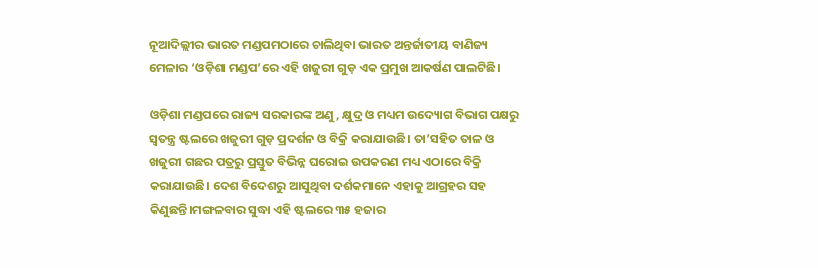ନୂଆଦିଲ୍ଲୀର ଭାରତ ମଣ୍ଡପମଠାରେ ଚାଲିଥିବା ଭାରତ ଅନ୍ତର୍ଜାତୀୟ ବାଣିଜ୍ୟ ମେଳାର ‘ଓଡ଼ିଶା ମଣ୍ଡପ’ରେ ଏହି ଖଜୁରୀ ଗୁଡ଼ ଏକ ପ୍ରମୁଖ ଆକର୍ଷଣ ପାଲଟିଛି।

ଓଡ଼ିଶା ମଣ୍ଡପରେ ରାଜ୍ୟ ସରକାରଙ୍କ ଅଣୁ, କ୍ଷୁଦ୍ର ଓ ମଧ୍ୟମ ଉଦ୍ୟୋଗ ବିଭାଗ ପକ୍ଷରୁ ସ୍ୱତନ୍ତ୍ର ଷ୍ଟଲରେ ଖଜୁରୀ ଗୁଡ଼ ପ୍ରଦର୍ଶନ ଓ ବିକ୍ରି କରାଯାଉଛି। ତା’ସହିତ ତାଳ ଓ ଖଜୁରୀ ଗଛର ପତ୍ରରୁ ପ୍ରସ୍ତୁତ ବିଭିନ୍ନ ଘରୋଇ ଉପକରଣ ମଧ୍ୟ ଏଠାରେ ବିକ୍ରି କରାଯାଉଛି। ଦେଶ ବିଦେଶରୁ ଆସୁଥିବା ଦର୍ଶକମାନେ ଏହାକୁ ଆଗ୍ରହର ସହ କିଣୁଛନ୍ତି।ମଙ୍ଗଳବାର ସୁଦ୍ଧା ଏହି ଷ୍ଟଲରେ ୩୫ ହଜାର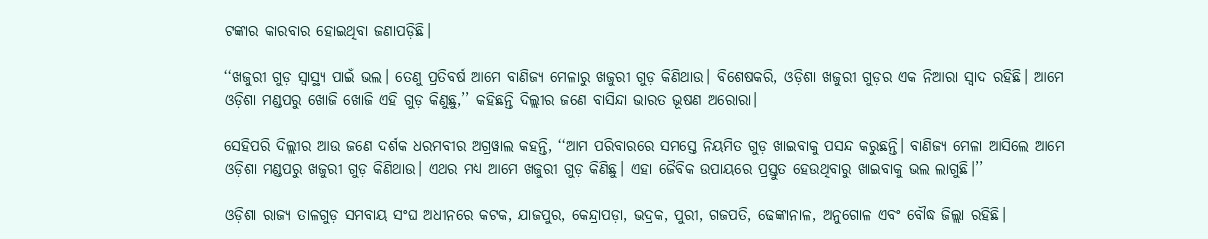ଟଙ୍କାର କାରବାର ହୋଇଥିବା ଜଣାପଡ଼ିଛି।

‘‘ଖଜୁରୀ ଗୁଡ଼ ସ୍ୱାସ୍ଥ୍ୟ ପାଇଁ ଭଲ। ତେଣୁ ପ୍ରତିବର୍ଷ ଆମେ ବାଣିଜ୍ୟ ମେଳାରୁ ଖଜୁରୀ ଗୁଡ଼ କିଣିଥାଉ। ବିଶେଷକରି, ଓଡ଼ିଶା ଖଜୁରୀ ଗୁଡ଼ର ଏକ ନିଆରା ସ୍ୱାଦ ରହିଛି। ଆମେ ଓଡ଼ିଶା ମଣ୍ଡପରୁ ଖୋଜି ଖୋଜି ଏହି ଗୁଡ଼ କିଣୁଛୁ,’’ କହିଛନ୍ତି ଦିଲ୍ଲୀର ଜଣେ ବାସିନ୍ଦା ଭାରତ ଭୂଷଣ ଅରୋରା।

ସେହିପରି ଦିଲ୍ଲୀର ଆଉ ଜଣେ ଦର୍ଶକ ଧରମବୀର ଅଗ୍ରୱାଲ କହନ୍ତି, ‘‘ଆମ ପରିବାରରେ ସମସ୍ତେ ନିୟମିତ ଗୁଡ଼ ଖାଇବାକୁ ପସନ୍ଦ କରୁଛନ୍ତି। ବାଣିଜ୍ୟ ମେଳା ଆସିଲେ ଆମେ ଓଡ଼ିଶା ମଣ୍ଡପରୁ ଖଜୁରୀ ଗୁଡ଼ କିଣିଥାଉ। ଏଥର ମଧ୍ୟ ଆମେ ଖଜୁରୀ ଗୁଡ଼ କିଣିଛୁ। ଏହା ଜୈବିକ ଉପାୟରେ ପ୍ରସ୍ତୁତ ହେଉଥିବାରୁ ଖାଇବାକୁ ଭଲ ଲାଗୁଛି।’’

ଓଡ଼ିଶା ରାଜ୍ୟ ତାଳଗୁଡ଼ ସମବାୟ ସଂଘ ଅଧୀନରେ କଟକ, ଯାଜପୁର, କେନ୍ଦ୍ରାପଡ଼ା, ଭଦ୍ରକ, ପୁରୀ, ଗଜପତି, ଢେଙ୍କାନାଳ, ଅନୁଗୋଳ ଏବଂ ବୌଦ୍ଧ ଜିଲ୍ଲା ରହିଛି।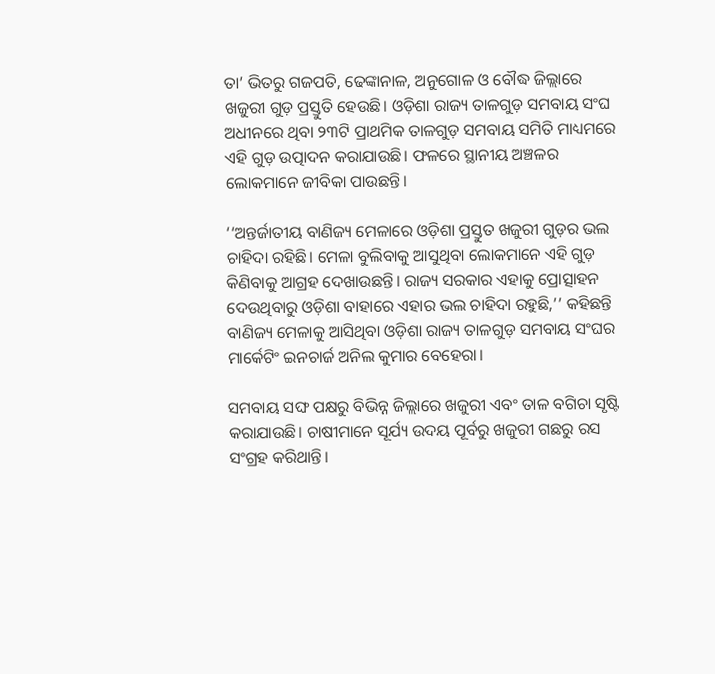ତା’ ଭିତରୁ ଗଜପତି, ଢେଙ୍କାନାଳ, ଅନୁଗୋଳ ଓ ବୌଦ୍ଧ ଜିଲ୍ଲାରେ ଖଜୁରୀ ଗୁଡ଼ ପ୍ରସ୍ତୁତି ହେଉଛି। ଓଡ଼ିଶା ରାଜ୍ୟ ତାଳଗୁଡ଼ ସମବାୟ ସଂଘ ଅଧୀନରେ ଥିବା ୨୩ଟି ପ୍ରାଥମିକ ତାଳଗୁଡ଼ ସମବାୟ ସମିତି ମାଧ୍ୟମରେ ଏହି ଗୁଡ଼ ଉତ୍ପାଦନ କରାଯାଉଛି। ଫଳରେ ସ୍ଥାନୀୟ ଅଞ୍ଚଳର ଲୋକମାନେ ଜୀବିକା ପାଉଛନ୍ତି।

‘‘ଅନ୍ତର୍ଜାତୀୟ ବାଣିଜ୍ୟ ମେଳାରେ ଓଡ଼ିଶା ପ୍ରସ୍ତୁତ ଖଜୁରୀ ଗୁଡ଼ର ଭଲ ଚାହିଦା ରହିଛି। ମେଳା ବୁଲିବାକୁ ଆସୁଥିବା ଲୋକମାନେ ଏହି ଗୁଡ଼ କିଣିବାକୁ ଆଗ୍ରହ ଦେଖାଉଛନ୍ତି। ରାଜ୍ୟ ସରକାର ଏହାକୁ ପ୍ରୋତ୍ସାହନ ଦେଉଥିବାରୁ ଓଡ଼ିଶା ବାହାରେ ଏହାର ଭଲ ଚାହିଦା ରହୁଛି,’’ କହିଛନ୍ତି ବାଣିଜ୍ୟ ମେଳାକୁ ଆସିଥିବା ଓଡ଼ିଶା ରାଜ୍ୟ ତାଳଗୁଡ଼ ସମବାୟ ସଂଘର ମାର୍କେଟିଂ ଇନଚାର୍ଜ ଅନିଲ କୁମାର ବେହେରା।

ସମବାୟ ସଙ୍ଘ ପକ୍ଷରୁ ବିଭିନ୍ନ ଜିଲ୍ଲାରେ ଖଜୁରୀ ଏବଂ ତାଳ ବଗିଚା ସୃଷ୍ଟି କରାଯାଉଛି। ଚାଷୀମାନେ ସୂର୍ଯ୍ୟ ଉଦୟ ପୂର୍ବରୁ ଖଜୁରୀ ଗଛରୁ ରସ ସଂଗ୍ରହ କରିଥାନ୍ତି।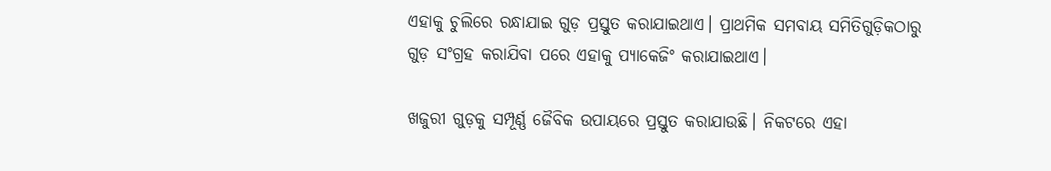ଏହାକୁ ଚୁଲିରେ ରନ୍ଧାଯାଇ ଗୁଡ଼ ପ୍ରସ୍ତୁତ କରାଯାଇଥାଏ। ପ୍ରାଥମିକ ସମବାୟ ସମିତିଗୁଡ଼ିକଠାରୁ ଗୁଡ଼ ସଂଗ୍ରହ କରାଯିବା ପରେ ଏହାକୁ ପ୍ୟାକେଜିଂ କରାଯାଇଥାଏ।

ଖଜୁରୀ ଗୁଡ଼କୁ ସମ୍ପୂର୍ଣ୍ଣ ଜୈବିକ ଉପାୟରେ ପ୍ରସ୍ତୁତ କରାଯାଉଛି। ନିକଟରେ ଏହା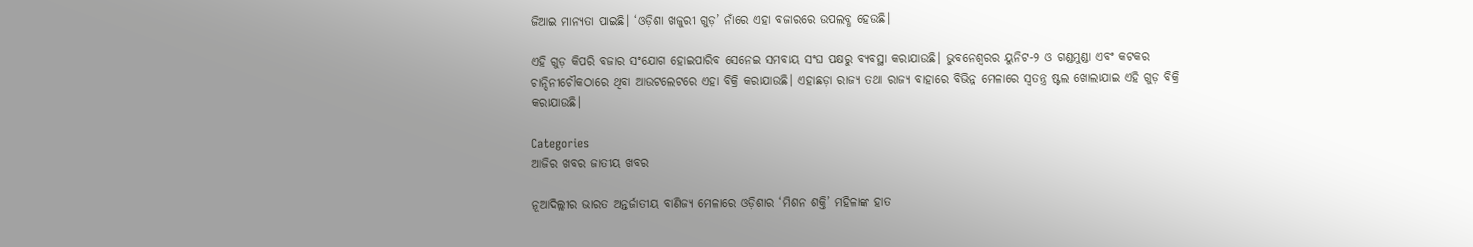ଜିଆଇ ମାନ୍ୟତା ପାଇଛି। ‘ଓଡ଼ିଶା ଖଜୁରୀ ଗୁଡ଼’ ନାଁରେ ଏହା ବଜାରରେ ଉପଲବ୍ଧ ହେଉଛି।

ଏହି ଗୁଡ଼ କିପରି ବଜାର ସଂଯୋଗ ହୋଇପାରିବ ସେନେଇ ସମବାୟ ସଂଘ ପକ୍ଷରୁ ବ୍ୟବସ୍ଥା କରାଯାଉଛି। ଭୁବନେଶ୍ୱରର ୟୁନିଟ-୨ ଓ ଗଣ୍ଡମୁଣ୍ଡା ଏବଂ କଟକର ଚାନ୍ଦିନୀଚୌକଠାରେ ଥିବା ଆଉଟଲେଟରେ ଏହା ବିକ୍ରି କରାଯାଉଛି। ଏହାଛଡ଼ା ରାଜ୍ୟ ତଥା ରାଜ୍ୟ ବାହାରେ ବିଭିନ୍ନ ମେଳାରେ ସ୍ୱତନ୍ତ୍ର ଷ୍ଟଲ ଖୋଲାଯାଇ ଏହି ଗୁଡ଼ ବିକ୍ରି କରାଯାଉଛି।

Categories
ଆଜିର ଖବର ଜାତୀୟ ଖବର

ନୂଆଦିଲ୍ଲୀର ଭାରତ ଅନ୍ତର୍ଜାତୀୟ ବାଣିଜ୍ୟ ମେଳାରେ ଓଡ଼ିଶାର ‘ମିଶନ ଶକ୍ତି’ ମହିଳାଙ୍କ ହାତ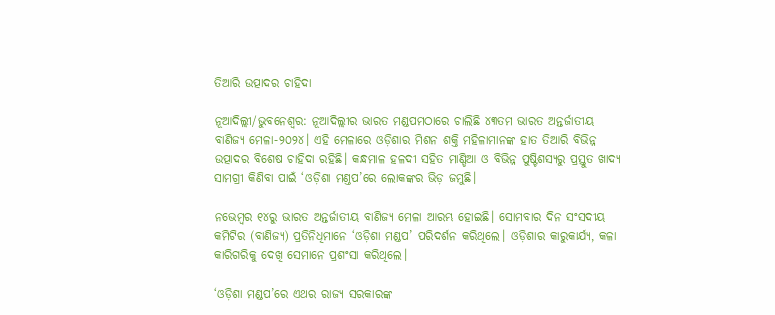ତିଆରି ଉତ୍ପାଦର ଚାହିଦା

ନୂଆଦିଲ୍ଲୀ/ଭୁବନେଶ୍ୱର: ନୂଆଦିଲ୍ଲୀର ଭାରତ ମଣ୍ଡପମଠାରେ ଚାଲିଛି ୪୩ତମ ଭାରତ ଅନ୍ତର୍ଜାତୀୟ ବାଣିଜ୍ୟ ମେଳା-୨୦୨୪। ଏହି ମେଳାରେ ଓଡ଼ିଶାର ମିଶନ ଶକ୍ତି ମହିଳାମାନଙ୍କ ହାତ ତିଆରି ବିଭିନ୍ନ ଉତ୍ପାଦର ବିଶେଷ ଚାହିଦା ରହିଛି। କନ୍ଧମାଳ ହଳଦୀ ସହିତ ମାଣ୍ଡିଆ ଓ ବିଭିନ୍ନ ପୁଷ୍ଟିଶସ୍ୟରୁ ପ୍ରସ୍ତୁତ ଖାଦ୍ୟ ସାମଗ୍ରୀ କିଣିବା ପାଇଁ ‘ଓଡ଼ିଶା ମଣ୍ତପ’ରେ ଲୋକଙ୍କର ଭିଡ଼ ଜମୁଛି।

ନଭେମ୍ବର ୧୪ରୁ ଭାରତ ଅନ୍ତର୍ଜାତୀୟ ବାଣିଜ୍ୟ ମେଳା ଆରମ୍ଭ ହୋଇଛି। ସୋମବାର ଦିନ ସଂସଦୀୟ କମିଟିର (ବାଣିଜ୍ୟ) ପ୍ରତିନିଧିମାନେ ‘ଓଡ଼ିଶା ମଣ୍ଡପ’ ପରିଦର୍ଶନ କରିଥିଲେ। ଓଡ଼ିଶାର କାରୁକାର୍ଯ୍ୟ, କଳା କାରିଗରିକୁ ଦେଖି ସେମାନେ ପ୍ରଶଂସା କରିଥିଲେ।

‘ଓଡ଼ିଶା ମଣ୍ଡପ’ରେ ଏଥର ରାଜ୍ୟ ସରକାରଙ୍କ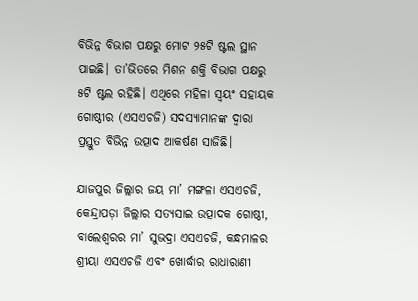ବିଭିନ୍ନ ବିଭାଗ ପକ୍ଷରୁ ମୋଟ ୨୫ଟି ଷ୍ଟଲ ସ୍ଥାନ ପାଇଛି। ତା’ଭିତରେ ମିଶନ ଶକ୍ତି ବିଭାଗ ପକ୍ଷରୁ ୫ଟି ଷ୍ଟଲ ରହିଛି। ଏଥିରେ ମହିଳା ସ୍ୱୟଂ ସହାୟକ ଗୋଷ୍ଠୀର (ଏସଏଚଜି) ସଦସ୍ୟାମାନଙ୍କ ଦ୍ୱାରା ପ୍ରସ୍ତୁତ ବିଭିନ୍ନ ଉତ୍ପାଦ ଆକର୍ଷଣ ସାଜିଛି।

ଯାଜପୁର ଜିଲ୍ଲାର ଜୟ ମା’ ମଙ୍ଗଳା ଏସଏଚଜି, କେନ୍ଦ୍ରାପଡ଼ା ଜିଲ୍ଲାର ସତ୍ୟସାଇ ଉତ୍ପାଦକ ଗୋଷ୍ଠୀ, ବାଲେଶ୍ୱରର ମା’ ସୁଭଦ୍ରା ଏସଏଚଜି, କନ୍ଧମାଳର ଶ୍ରୀୟା ଏସଏଚଜି ଏବଂ ଖୋର୍ଦ୍ଧାର ରାଧାରାଣୀ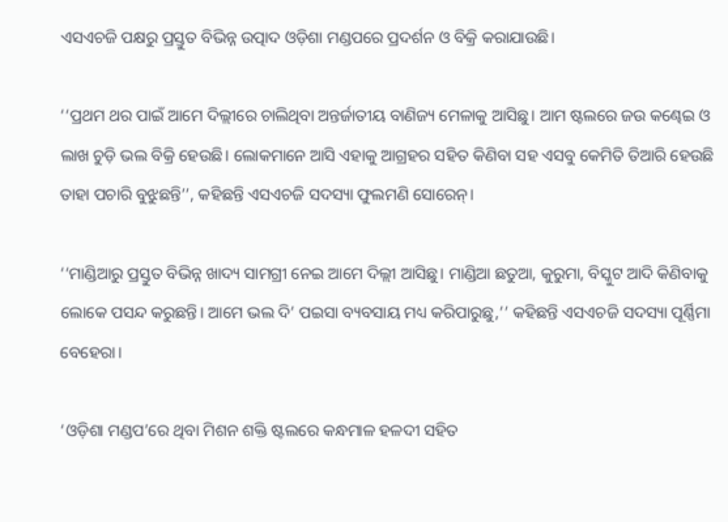ଏସଏଚଜି ପକ୍ଷରୁ ପ୍ରସ୍ତୁତ ବିଭିନ୍ନ ଉତ୍ପାଦ ଓଡ଼ିଶା ମଣ୍ଡପରେ ପ୍ରଦର୍ଶନ ଓ ବିକ୍ରି କରାଯାଉଛି।

‘‘ପ୍ରଥମ ଥର ପାଇଁ ଆମେ ଦିଲ୍ଲୀରେ ଚାଲିଥିବା ଅନ୍ତର୍ଜାତୀୟ ବାଣିଜ୍ୟ ମେଳାକୁ ଆସିଛୁ। ଆମ ଷ୍ଟଲରେ ଜଉ କଣ୍ଢେଇ ଓ ଲାଖ ଚୁଡ଼ି ଭଲ ବିକ୍ରି ହେଉଛି। ଲୋକମାନେ ଆସି ଏହାକୁ ଆଗ୍ରହର ସହିତ କିଣିବା ସହ ଏସବୁ କେମିତି ତିଆରି ହେଉଛି ତାହା ପଚାରି ବୁଝୁଛନ୍ତି’’, କହିଛନ୍ତି ଏସଏଚଜି ସଦସ୍ୟା ଫୁଲମଣି ସୋରେନ୍।

‘‘ମାଣ୍ଡିଆରୁ ପ୍ରସ୍ତୁତ ବିଭିନ୍ନ ଖାଦ୍ୟ ସାମଗ୍ରୀ ନେଇ ଆମେ ଦିଲ୍ଲୀ ଆସିଛୁ। ମାଣ୍ଡିଆ ଛତୁଆ, କୁରୁମା, ବିସ୍କୁଟ ଆଦି କିଣିବାକୁ ଲୋକେ ପସନ୍ଦ କରୁଛନ୍ତି। ଆମେ ଭଲ ଦି’ ପଇସା ବ୍ୟବସାୟ ମଧ୍ୟ କରିପାରୁଛୁ,’’ କହିଛନ୍ତି ଏସଏଚଜି ସଦସ୍ୟା ପୂର୍ଣ୍ଣିମା ବେହେରା।

‘ଓଡ଼ିଶା ମଣ୍ଡପ’ରେ ଥିବା ମିଶନ ଶକ୍ତି ଷ୍ଟଲରେ କନ୍ଧମାଳ ହଳଦୀ ସହିତ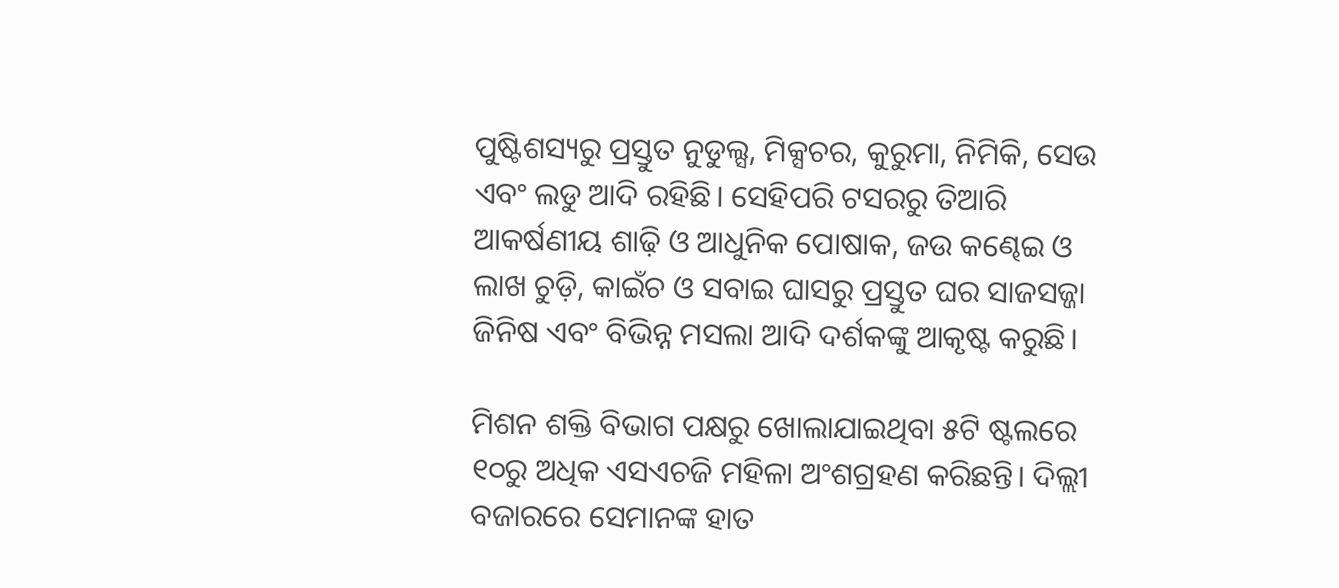ପୁଷ୍ଟିଶସ୍ୟରୁ ପ୍ରସ୍ତୁତ ନୁଡୁଲ୍ସ, ମିକ୍ସଚର, କୁରୁମା, ନିମିକି, ସେଉ ଏବଂ ଲଡୁ ଆଦି ରହିଛି। ସେହିପରି ଟସରରୁ ତିଆରି ଆକର୍ଷଣୀୟ ଶାଢ଼ି ଓ ଆଧୁନିକ ପୋଷାକ, ଜଉ କଣ୍ଢେଇ ଓ ଲାଖ ଚୁଡ଼ି, କାଇଁଚ ଓ ସବାଇ ଘାସରୁ ପ୍ରସ୍ତୁତ ଘର ସାଜସଜ୍ଜା ଜିନିଷ ଏବଂ ବିଭିନ୍ନ ମସଲା ଆଦି ଦର୍ଶକଙ୍କୁ ଆକୃଷ୍ଟ କରୁଛି।

ମିଶନ ଶକ୍ତି ବିଭାଗ ପକ୍ଷରୁ ଖୋଲାଯାଇଥିବା ୫ଟି ଷ୍ଟଲରେ ୧୦ରୁ ଅଧିକ ଏସଏଚଜି ମହିଳା ଅଂଶଗ୍ରହଣ କରିଛନ୍ତି। ଦିଲ୍ଲୀ ବଜାରରେ ସେମାନଙ୍କ ହାତ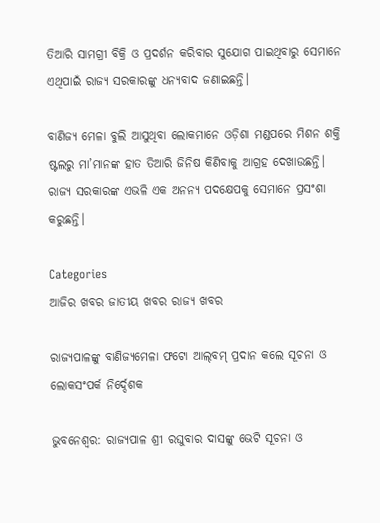ତିଆରି ସାମଗ୍ରୀ ବିକ୍ରି ଓ ପ୍ରଦର୍ଶନ କରିବାର ସୁଯୋଗ ପାଇଥିବାରୁ ସେମାନେ ଏଥିପାଇଁ ରାଜ୍ୟ ସରକାରଙ୍କୁ ଧନ୍ୟବାଦ ଜଣାଇଛନ୍ତି।

ବାଣିଜ୍ୟ ମେଳା ବୁଲି ଆସୁଥିବା ଲୋକମାନେ ଓଡ଼ିଶା ମଣ୍ଡପରେ ମିଶନ ଶକ୍ତି ଷ୍ଟଲରୁ ମା’ମାନଙ୍କ ହାତ ତିଆରି ଜିନିଷ କିଣିବାକୁ ଆଗ୍ରହ ଦେଖାଉଛନ୍ତି। ରାଜ୍ୟ ସରକାରଙ୍କ ଏଭଳି ଏକ ଅନନ୍ୟ ପଦକ୍ଷେପକୁ ସେମାନେ ପ୍ରସଂଶା କରୁଛନ୍ତି।

Categories
ଆଜିର ଖବର ଜାତୀୟ ଖବର ରାଜ୍ୟ ଖବର

ରାଜ୍ୟପାଳଙ୍କୁ ବାଣିଜ୍ୟମେଳା ଫଟୋ ଆଲ୍‌ବମ୍‌ ପ୍ରଦାନ କଲେ ସୂଚନା ଓ ଲୋକସଂପର୍କ ନିର୍ଦ୍ଦେଶକ

ଭୁବନେଶ୍ୱର: ରାଜ୍ୟପାଳ ଶ୍ରୀ ରଘୁବାର ଦାସଙ୍କୁ ଭେଟି ସୂଚନା ଓ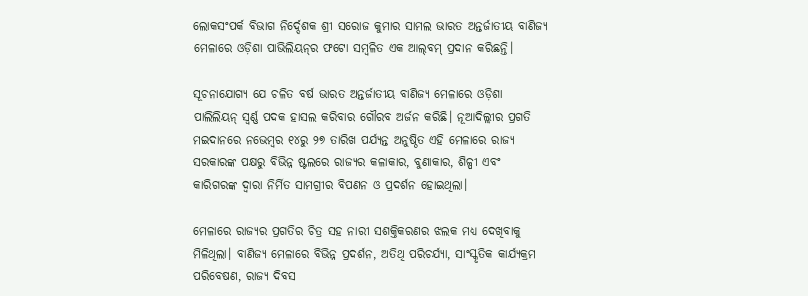ଲୋକସଂପର୍କ ବିଭାଗ ନିର୍ଦ୍ଦେଶକ ଶ୍ରୀ ସରୋଜ କୁମାର ସାମଲ ଭାରତ ଅନ୍ତର୍ଜାତୀୟ ବାଣିଜ୍ୟ ମେଳାରେ ଓଡ଼ିଶା ପାଭିଲିୟନ୍‌ର ଫଟୋ ସମ୍ବଳିତ ଏକ ଆଲ୍‌ବମ୍‌ ପ୍ରଦାନ କରିଛନ୍ତି।

ସୂଚନାଯୋଗ୍ୟ ଯେ ଚଳିତ ବର୍ଷ ଭାରତ ଅନ୍ତର୍ଜାତୀୟ ବାଣିଜ୍ୟ ମେଳାରେ ଓଡ଼ିଶା ପାଲିଲିୟନ୍‌ ସ୍ୱର୍ଣ୍ଣ ପଦକ ହାସଲ କରିବାର ଗୌରବ ଅର୍ଜନ କରିଛି। ନୂଆଦିଲ୍ଲୀର ପ୍ରଗତି ମଇଦାନରେ ନଭେମ୍ବର ୧୪ରୁ ୨୭ ତାରିଖ ପର୍ଯ୍ୟନ୍ତ ଅନୁଷ୍ଠିତ ଏହି ମେଳାରେ ରାଜ୍ୟ ସରକାରଙ୍କ ପକ୍ଷରୁ ବିଭିନ୍ନ ଷ୍ଟଲରେ ରାଜ୍ୟର କଳାକାର, ବୁଣାକାର, ଶିଳ୍ପୀ ଏବଂ କାରିଗରଙ୍କ ଦ୍ୱାରା ନିର୍ମିତ ସାମଗ୍ରୀର ବିପଣନ ଓ ପ୍ରଦର୍ଶନ ହୋଇଥିଲା।

ମେଳାରେ ରାଜ୍ୟର ପ୍ରଗତିର ଚିତ୍ର ସହ ନାରୀ ସଶକ୍ତିକରଣର ଝଲକ ମଧ୍ୟ ଦେଖିବାକୁ ମିଳିଥିଲା। ବାଣିଜ୍ୟ ମେଳାରେ ବିଭିନ୍ନ ପ୍ରଦର୍ଶନ, ଅତିଥି ପରିଚର୍ଯ୍ୟା, ସାଂସ୍କୃତିକ କାର୍ଯ୍ୟକ୍ରମ ପରିବେଷଣ, ରାଜ୍ୟ ଦିବସ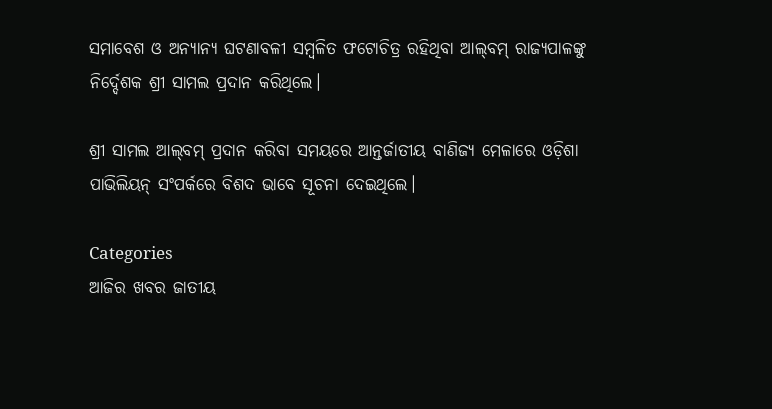ସମାବେଶ ଓ ଅନ୍ୟାନ୍ୟ ଘଟଣାବଳୀ ସମ୍ବଳିତ ଫଟୋଚିତ୍ର ରହିଥିବା ଆଲ୍‌ବମ୍‌ ରାଜ୍ୟପାଳଙ୍କୁ ନିର୍ଦ୍ଦେଶକ ଶ୍ରୀ ସାମଲ ପ୍ରଦାନ କରିଥିଲେ।

ଶ୍ରୀ ସାମଲ ଆଲ୍‌ବମ୍‌ ପ୍ରଦାନ କରିବା ସମୟରେ ଆନ୍ତର୍ଜାତୀୟ ବାଣିଜ୍ୟ ମେଳାରେ ଓଡ଼ିଶା ପାଭିଲିୟନ୍‌ ସଂପର୍କରେ ବିଶଦ ଭାବେ ସୂଚନା ଦେଇଥିଲେ।

Categories
ଆଜିର ଖବର ଜାତୀୟ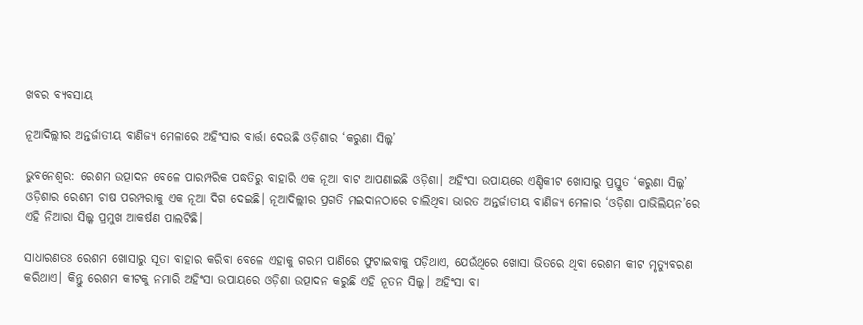ଖବର ବ୍ୟବସାୟ

ନୂଆଦିଲ୍ଲୀର ଅନ୍ତର୍ଜାତୀୟ ବାଣିଜ୍ୟ ମେଳାରେ ଅହିଂସାର ବାର୍ତ୍ତା ଦେଉଛି ଓଡ଼ିଶାର ‘କରୁଣା ସିଲ୍କ’

ଭୁବନେଶ୍ୱର: ରେଶମ ଉତ୍ପାଦନ ବେଳେ ପାରମ୍ପରିକ ପଦ୍ଧତିରୁ ବାହାରି ଏକ ନୂଆ ବାଟ ଆପଣାଇଛି ଓଡ଼ିଶା। ଅହିଂସା ଉପାୟରେ ଏଣ୍ଡିକୀଟ ଖୋସାରୁ ପ୍ରସ୍ତୁତ ‘କରୁଣା ସିଲ୍କ’ ଓଡ଼ିଶାର ରେଶମ ଚାଷ ପରମ୍ପରାକୁ ଏକ ନୂଆ ଦିଗ ଦେଇଛି। ନୂଆଦିଲ୍ଲୀର ପ୍ରଗତି ମଇଦାନଠାରେ ଚାଲିଥିବା ଭାରତ ଅନ୍ତର୍ଜାତୀୟ ବାଣିଜ୍ୟ ମେଳାର ‘ଓଡ଼ିଶା ପାଭିଲିୟନ’ରେ ଏହି ନିଆରା ସିଲ୍କ ପ୍ରମୁଖ ଆକର୍ଷଣ ପାଲଟିଛି।

ସାଧାରଣତଃ ରେଶମ ଖୋସାରୁ ସୂତା ବାହାର କରିବା ବେଳେ ଏହାକୁ ଗରମ ପାଣିରେ ଫୁଟାଇବାକୁ ପଡ଼ିଥାଏ, ଯେଉଁଥିରେ ଖୋସା ଭିତରେ ଥିବା ରେଶମ କୀଟ ମୃତ୍ୟୁବରଣ କରିଥାଏ। କିନ୍ତୁ ରେଶମ କୀଟକୁ ନମାରି ଅହିଂସା ଉପାୟରେ ଓଡ଼ିଶା ଉତ୍ପାଦନ କରୁଛି ଏହି ନୂତନ ସିଲ୍କ। ଅହିଂସା ବା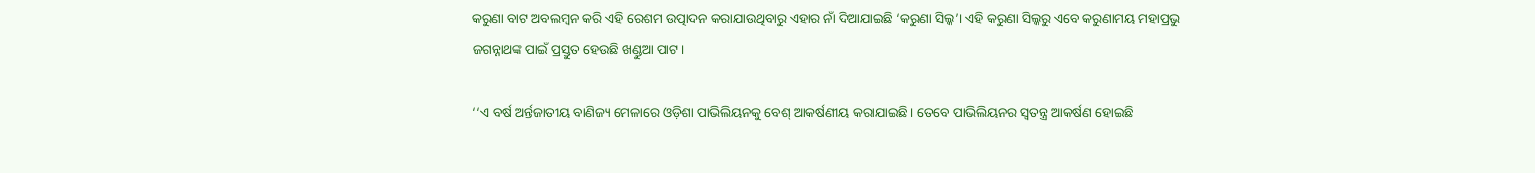କରୁଣା ବାଟ ଅବଲମ୍ବନ କରି ଏହି ରେଶମ ଉତ୍ପାଦନ କରାଯାଉଥିବାରୁ ଏହାର ନାଁ ଦିଆଯାଇଛି ‘କରୁଣା ସିଲ୍କ’। ଏହି କରୁଣା ସିଲ୍କରୁ ଏବେ କରୁଣାମୟ ମହାପ୍ରଭୁ ଜଗନ୍ନାଥଙ୍କ ପାଇଁ ପ୍ରସ୍ତୁତ ହେଉଛି ଖଣ୍ଡୁଆ ପାଟ।

‘‘ଏ ବର୍ଷ ଅର୍ନ୍ତଜାତୀୟ ବାଣିଜ୍ୟ ମେଳାରେ ଓଡ଼ିଶା ପାଭିଲିୟନକୁ ବେଶ୍ ଆକର୍ଷଣୀୟ କରାଯାଇଛି। ତେବେ ପାଭିଲିୟନର ସ୍ୱତନ୍ତ୍ର ଆକର୍ଷଣ ହୋଇଛି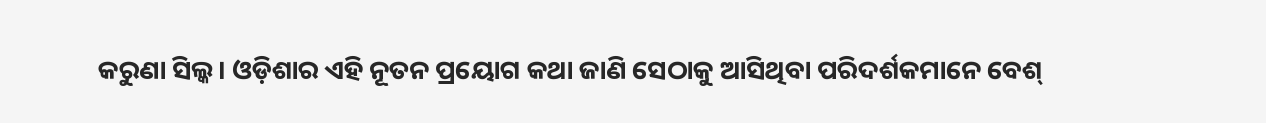କରୁଣା ସିଲ୍କ। ଓଡ଼ିଶାର ଏହି ନୂତନ ପ୍ରୟୋଗ କଥା ଜାଣି ସେଠାକୁ ଆସିଥିବା ପରିଦର୍ଶକମାନେ ବେଶ୍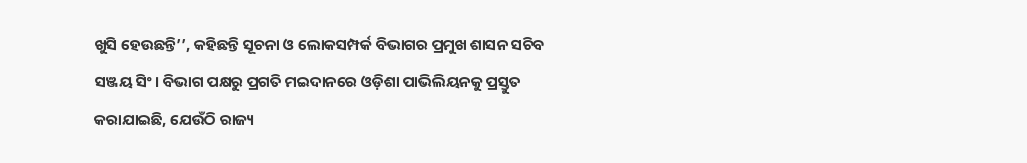ଖୁସି ହେଉଛନ୍ତି’’, କହିଛନ୍ତି ସୂଚନା ଓ ଲୋକସମ୍ପର୍କ ବିଭାଗର ପ୍ରମୁଖ ଶାସନ ସଚିବ ସଞ୍ଜୟ ସିଂ। ବିଭାଗ ପକ୍ଷରୁ ପ୍ରଗତି ମଇଦାନରେ ଓଡ଼ିଶା ପାଭିଲିୟନକୁ ପ୍ରସ୍ତୁତ କରାଯାଇଛି, ଯେଉଁଠି ରାଜ୍ୟ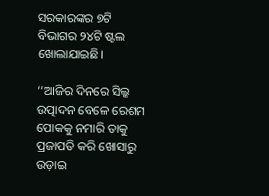ସରକାରଙ୍କର ୭ଟି ବିଭାଗର ୨୪ଟି ଷ୍ଟଲ ଖୋଲାଯାଇଛି।

‘‘ଆଜିର ଦିନରେ ସିଲ୍କ ଉତ୍ପାଦନ ବେଳେ ରେଶମ ପୋକକୁ ନମାରି ତାକୁ ପ୍ରଜାପତି କରି ଖୋସାରୁ ଉଡ଼ାଇ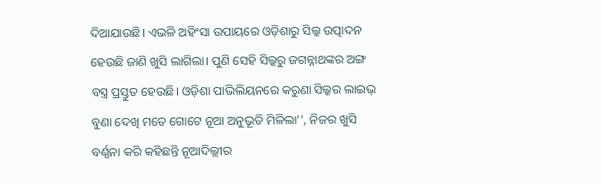ଦିଆଯାଉଛି। ଏଭଳି ଅହିଂସା ଉପାୟରେ ଓଡ଼ିଶାରୁ ସିଲ୍କ ଉତ୍ପାଦନ ହେଉଛି ଜାଣି ଖୁସି ଲାଗିଲା। ପୁଣି ସେହି ସିଲ୍କରୁ ଜଗନ୍ନାଥଙ୍କର ଅଙ୍ଗ ବସ୍ତ୍ର ପ୍ରସ୍ତୁତ ହେଉଛି। ଓଡ଼ିଶା ପାଭିଲିୟନରେ କରୁଣା ସିଲ୍କର ଲାଇଭ୍ ବୁଣା ଦେଖି ମତେ ଗୋଟେ ନୂଆ ଅନୁଭୂତି ମିଳିଲା’’, ନିଜର ଖୁସି ବର୍ଣ୍ଣନା କରି କହିଛନ୍ତି ନୂଆଦିଲ୍ଲୀର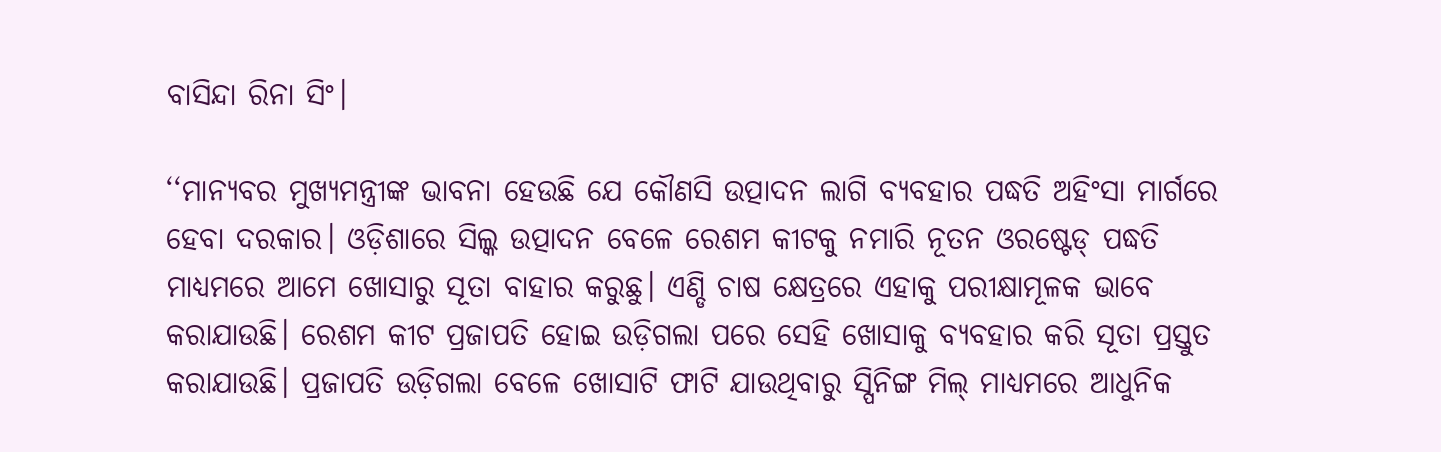ବାସିନ୍ଦା ରିନା ସିଂ।

‘‘ମାନ୍ୟବର ମୁଖ୍ୟମନ୍ତ୍ରୀଙ୍କ ଭାବନା ହେଉଛି ଯେ କୌଣସି ଉତ୍ପାଦନ ଲାଗି ବ୍ୟବହାର ପଦ୍ଧତି ଅହିଂସା ମାର୍ଗରେ ହେବା ଦରକାର। ଓଡ଼ିଶାରେ ସିଲ୍କ ଉତ୍ପାଦନ ବେଳେ ରେଶମ କୀଟକୁ ନମାରି ନୂତନ ଓରଷ୍ଟେଡ୍ ପଦ୍ଧତି ମାଧ୍ୟମରେ ଆମେ ଖୋସାରୁ ସୂତା ବାହାର କରୁଛୁ। ଏଣ୍ଡି ଚାଷ କ୍ଷେତ୍ରରେ ଏହାକୁ ପରୀକ୍ଷାମୂଳକ ଭାବେ କରାଯାଉଛି। ରେଶମ କୀଟ ପ୍ରଜାପତି ହୋଇ ଉଡ଼ିଗଲା ପରେ ସେହି ଖୋସାକୁ ବ୍ୟବହାର କରି ସୂତା ପ୍ରସ୍ତୁତ କରାଯାଉଛି। ପ୍ରଜାପତି ଉଡ଼ିଗଲା ବେଳେ ଖୋସାଟି ଫାଟି ଯାଉଥିବାରୁ ସ୍ପିନିଙ୍ଗ ମିଲ୍ ମାଧ୍ୟମରେ ଆଧୁନିକ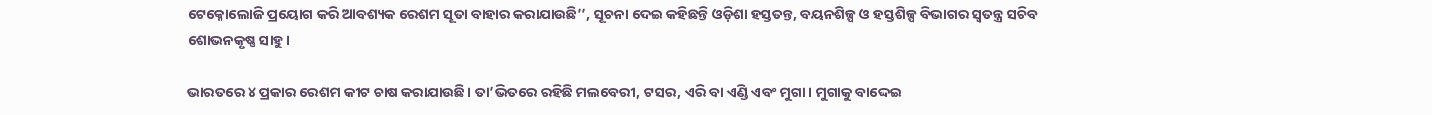ଟେକ୍ନୋଲୋଜି ପ୍ରୟୋଗ କରି ଆବଶ୍ୟକ ରେଶମ ସୂତା ବାହାର କରାଯାଉଛି’’, ସୂଚନା ଦେଇ କହିଛନ୍ତି ଓଡ଼ିଶା ହସ୍ତତନ୍ତ, ବୟନଶିଳ୍ପ ଓ ହସ୍ତଶିଳ୍ପ ବିଭାଗର ସ୍ୱତନ୍ତ୍ର ସଚିବ ଶୋଭନକୃଷ୍ଣ ସାହୁ।

ଭାରତରେ ୪ ପ୍ରକାର ରେଶମ କୀଟ ଚାଷ କରାଯାଉଛି। ତା’ଭିତରେ ରହିଛି ମଲବେରୀ, ଟସର, ଏରି ବା ଏଣ୍ଡି ଏବଂ ମୁଗା। ମୁଗାକୁ ବାଦ୍ଦେଇ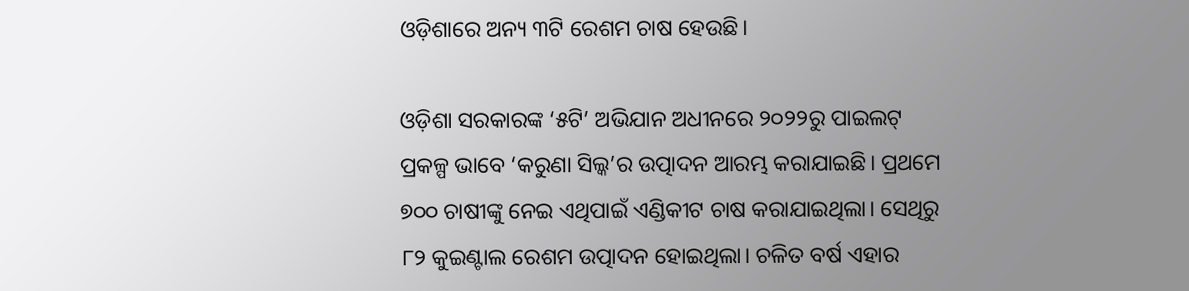ଓଡ଼ିଶାରେ ଅନ୍ୟ ୩ଟି ରେଶମ ଚାଷ ହେଉଛି।

ଓଡ଼ିଶା ସରକାରଙ୍କ ‘୫ଟି’ ଅଭିଯାନ ଅଧୀନରେ ୨୦୨୨ରୁ ପାଇଲଟ୍ ପ୍ରକଳ୍ପ ଭାବେ ‘କରୁଣା ସିଲ୍କ’ର ଉତ୍ପାଦନ ଆରମ୍ଭ କରାଯାଇଛି। ପ୍ରଥମେ ୭୦୦ ଚାଷୀଙ୍କୁ ନେଇ ଏଥିପାଇଁ ଏଣ୍ଡିକୀଟ ଚାଷ କରାଯାଇଥିଲା। ସେଥିରୁ ୮୨ କୁଇଣ୍ଟାଲ ରେଶମ ଉତ୍ପାଦନ ହୋଇଥିଲା। ଚଳିତ ବର୍ଷ ଏହାର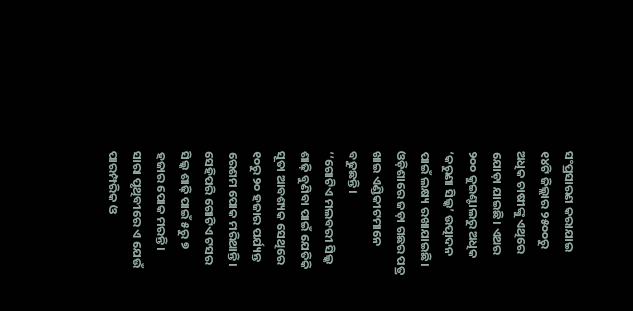ସଂପ୍ରସାରଣ କରାଯାଇ ୧୪ଟି ଜିଲ୍ଲାର ୨୫୦୦ରୁ ଅଧିକ ଚାଷୀଙ୍କୁ ଏଥିରେ ଯୋଡ଼ା ଯାଇଛି। ଏଥର ୨୦୦ କୁଇଣ୍ଟାଲରୁ ଅଧିକ ‘କରୁଣା ସିଲ୍କ’ ଉତ୍ପାଦନ ପାଇଁ ଲକ୍ଷ୍ୟ ରଖାଯାଇଛି। ଓଡ଼ିଶାରେ ଜଡ଼ା ଗଛର ପତ୍ର ଖାଇ ଏଣ୍ଡିକୀଟମାନେ ବଢୁଛନ୍ତି।
‘‘ଗୋଟିଏ ମଲବରୀ ସିଲ୍କ ଶାଢ଼ି ବୁଣିବା ପାଇଁ ଯେତିକି ସୂତା ଆବଶ୍ୟକ ସେଥିରେ ୧୦ରୁ ୨୦ ହଜାର ପର୍ଯ୍ୟନ୍ତ ରେଶମ ପୋକ ମରିଥାନ୍ତି। ସେହିପରି ଗୋଟିଏ ଟସର ସିଲ୍କ ଶାଢ଼ି ପାଇଁ ୫ରୁ ୭ ହଜାର ପୋକ ମରନ୍ତି। ସାରା ପୃଥିବୀରେ ଏ ଯେଉଁ ପାରମ୍ପରିକ ଓ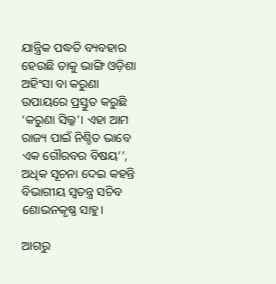ଯାନ୍ତ୍ରିକ ପଦ୍ଧତି ବ୍ୟବହାର ହେଉଛି ତାକୁ ଭାଙ୍ଗି ଓଡ଼ିଶା ଅହିଂସା ବା କରୁଣା ଉପାୟରେ ପ୍ରସ୍ତୁତ କରୁଛି ‘କରୁଣା ସିଲ୍କ’। ଏହା ଆମ ରାଜ୍ୟ ପାଇଁ ନିଶ୍ଚିତ ଭାବେ ଏକ ଗୌରବର ବିଷୟ’’, ଅଧିକ ସୂଚନା ଦେଇ କହନ୍ତି ବିଭାଗୀୟ ସ୍ୱତନ୍ତ୍ର ସଚିବ ଶୋଭନକୃଷ୍ଣ ସାହୁ।

ଆଗରୁ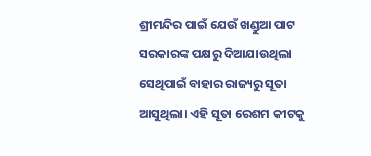ଶ୍ରୀମନ୍ଦିର ପାଇଁ ଯେଉଁ ଖଣ୍ଡୁଆ ପାଟ ସରକାରଙ୍କ ପକ୍ଷରୁ ଦିଆଯାଉଥିଲା ସେଥିପାଇଁ ବାହାର ରାଜ୍ୟରୁ ସୂତା ଆସୁଥିଲା। ଏହି ସୂତା ରେଶମ କୀଟକୁ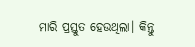ମାରି ପ୍ରସ୍ତୁତ ହେଉଥିଲା। କିନ୍ତୁ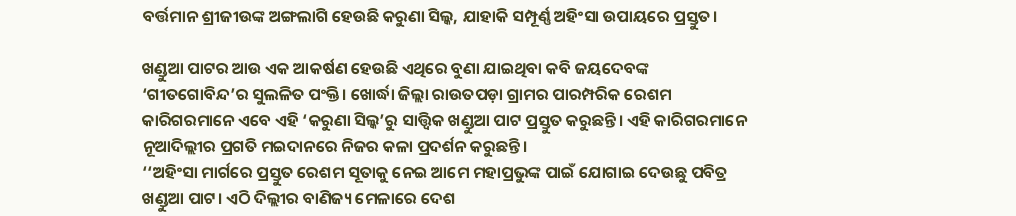ବର୍ତ୍ତମାନ ଶ୍ରୀଜୀଉଙ୍କ ଅଙ୍ଗଲାଗି ହେଉଛି କରୁଣା ସିଲ୍କ, ଯାହାକି ସମ୍ପୂର୍ଣ୍ଣ ଅହିଂସା ଉପାୟରେ ପ୍ରସ୍ତୁତ।

ଖଣ୍ଡୁଆ ପାଟର ଆଉ ଏକ ଆକର୍ଷଣ ହେଉଛି ଏଥିରେ ବୁଣା ଯାଇଥିବା କବି ଜୟଦେବଙ୍କ ‘ଗୀତଗୋବିନ୍ଦ’ର ସୁଲଳିତ ପଂକ୍ତି। ଖୋର୍ଦ୍ଧା ଜିଲ୍ଲା ରାଉତପଡ଼ା ଗ୍ରାମର ପାରମ୍ପରିକ ରେଶମ କାରିଗରମାନେ ଏବେ ଏହି ‘କରୁଣା ସିଲ୍କ’ରୁ ସାତ୍ତ୍ୱିକ ଖଣ୍ଡୁଆ ପାଟ ପ୍ରସ୍ତୁତ କରୁଛନ୍ତି। ଏହି କାରିଗରମାନେ ନୂଆଦିଲ୍ଲୀର ପ୍ରଗତି ମଇଦାନରେ ନିଜର କଳା ପ୍ରଦର୍ଶନ କରୁଛନ୍ତି।
‘‘ଅହିଂସା ମାର୍ଗରେ ପ୍ରସ୍ତୁତ ରେଶମ ସୂତାକୁ ନେଇ ଆମେ ମହାପ୍ରଭୁଙ୍କ ପାଇଁ ଯୋଗାଇ ଦେଉଛୁ ପବିତ୍ର ଖଣ୍ଡୁଆ ପାଟ। ଏଠି ଦିଲ୍ଲୀର ବାଣିଜ୍ୟ ମେଳାରେ ଦେଶ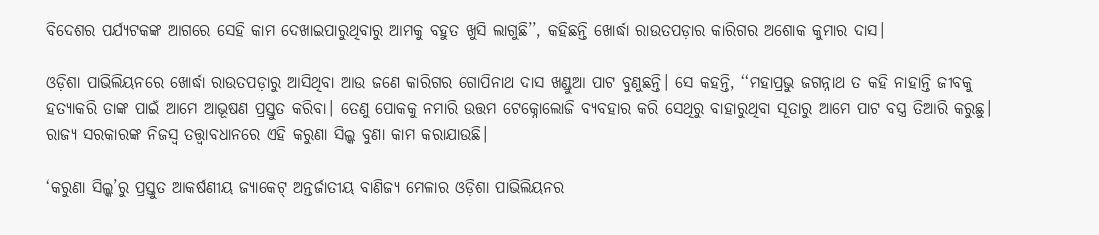ବିଦେଶର ପର୍ଯ୍ୟଟକଙ୍କ ଆଗରେ ସେହି କାମ ଦେଖାଇପାରୁଥିବାରୁ ଆମକୁ ବହୁତ ଖୁସି ଲାଗୁଛି’’, କହିଛନ୍ତି ଖୋର୍ଦ୍ଧା ରାଉତପଡ଼ାର କାରିଗର ଅଶୋକ କୁମାର ଦାସ।

ଓଡ଼ିଶା ପାଭିଲିୟନରେ ଖୋର୍ଦ୍ଧା ରାଉତପଡ଼ାରୁ ଆସିଥିବା ଆଉ ଜଣେ କାରିଗର ଗୋପିନାଥ ଦାସ ଖଣ୍ଡୁଆ ପାଟ ବୁଣୁଛନ୍ତି। ସେ କହନ୍ତି, ‘‘ମହାପ୍ରଭୁ ଜଗନ୍ନାଥ ତ କହି ନାହାନ୍ତି ଜୀବକୁ ହତ୍ୟାକରି ତାଙ୍କ ପାଇଁ ଆମେ ଆଭୂଷଣ ପ୍ରସ୍ତୁତ କରିବା। ତେଣୁ ପୋକକୁ ନମାରି ଉତ୍ତମ ଟେକ୍ନୋଲୋଜି ବ୍ୟବହାର କରି ସେଥିରୁ ବାହାରୁଥିବା ସୂତାରୁ ଆମେ ପାଟ ବସ୍ତ୍ର ତିଆରି କରୁଛୁ। ରାଜ୍ୟ ସରକାରଙ୍କ ନିଜସ୍ୱ ତତ୍ତ୍ୱାବଧାନରେ ଏହି କରୁଣା ସିଲ୍କ ବୁଣା କାମ କରାଯାଉଛି।

‘କରୁଣା ସିଲ୍କ’ରୁ ପ୍ରସ୍ତୁତ ଆକର୍ଷଣୀୟ ଜ୍ୟାକେଟ୍ ଅନ୍ତର୍ଜାତୀୟ ବାଣିଜ୍ୟ ମେଳାର ଓଡ଼ିଶା ପାଭିଲିୟନର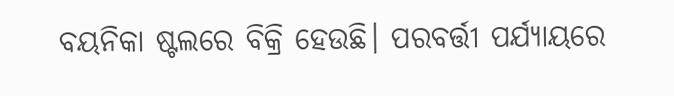ବୟନିକା ଷ୍ଟଲରେ ବିକ୍ରି ହେଉଛି। ପରବର୍ତ୍ତୀ ପର୍ଯ୍ୟାୟରେ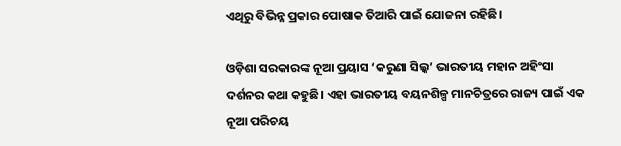ଏଥିରୁ ବିଭିନ୍ନ ପ୍ରକାର ପୋଷାକ ତିଆରି ପାଇଁ ଯୋଜନା ରହିଛି।

ଓଡ଼ିଶା ସରକାରଙ୍କ ନୂଆ ପ୍ରୟାସ ‘କରୁଣା ସିଲ୍କ’ ଭାରତୀୟ ମହାନ ଅହିଂସା ଦର୍ଶନର କଥା କହୁଛି। ଏହା ଭାରତୀୟ ବୟନଶିଳ୍ପ ମାନଚିତ୍ରରେ ରାଜ୍ୟ ପାଇଁ ଏକ ନୂଆ ପରିଚୟ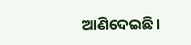ଆଣିଦେଇଛି।